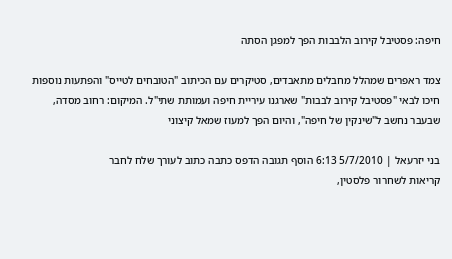חיפה: פסטיבל קירוב הלבבות הפך למפגן הסתה

צמד ראפרים שמהלל מחבלים מתאבדים, סטיקרים עם הכיתוב "הטובחים לטייס" והפתעות נוספות חיכו לבאי "פסטיבל קירוב לבבות" שארגנו עיריית חיפה ועמותת שתי"ל. המיקום: רחוב מסדה, שבעבר נחשב ל"שינקין של חיפה", והיום הפך למעוז שמאל קיצוני

בני יזרעאל | 5/7/2010 6:13 הוסף תגובה הדפס כתבה כתוב לעורך שלח לחבר
קריאות לשחרור פלסטין,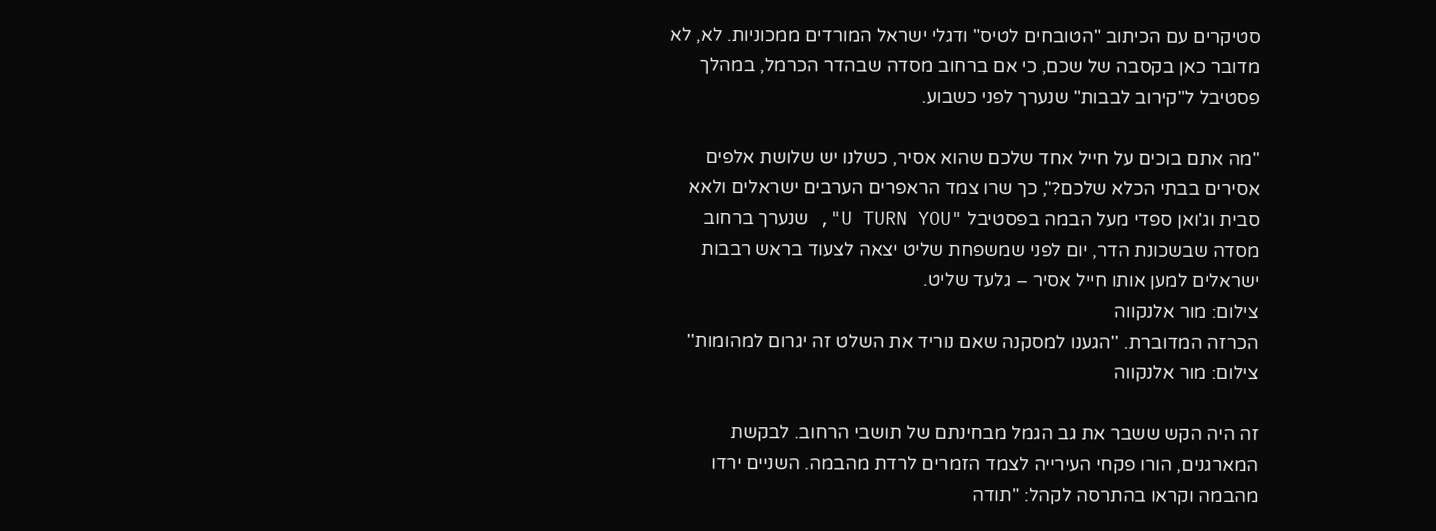סטיקרים עם הכיתוב "הטובחים לטיס" ודגלי ישראל המורדים ממכוניות. לא, לא מדובר כאן בקסבה של שכם, כי אם ברחוב מסדה שבהדר הכרמל, במהלך פסטיבל ל"קירוב לבבות" שנערך לפני כשבוע.

"מה אתם בוכים על חייל אחד שלכם שהוא אסיר, כשלנו יש שלושת אלפים אסירים בבתי הכלא שלכם?", כך שרו צמד הראפרים הערבים ישראלים ולאא סבית וג'ואן ספדי מעל הבמה בפסטיבל "U TURN YOU", שנערך ברחוב מסדה שבשכונת הדר, יום לפני שמשפחת שליט יצאה לצעוד בראש רבבות ישראלים למען אותו חייל אסיר – גלעד שליט.
צילום: מור אלנקווה
הכרזה המדוברת. ''הגענו למסקנה שאם נוריד את השלט זה יגרום למהומות'' צילום: מור אלנקווה

זה היה הקש ששבר את גב הגמל מבחינתם של תושבי הרחוב. לבקשת המארגנים, הורו פקחי העירייה לצמד הזמרים לרדת מהבמה. השניים ירדו מהבמה וקראו בהתרסה לקהל: "תודה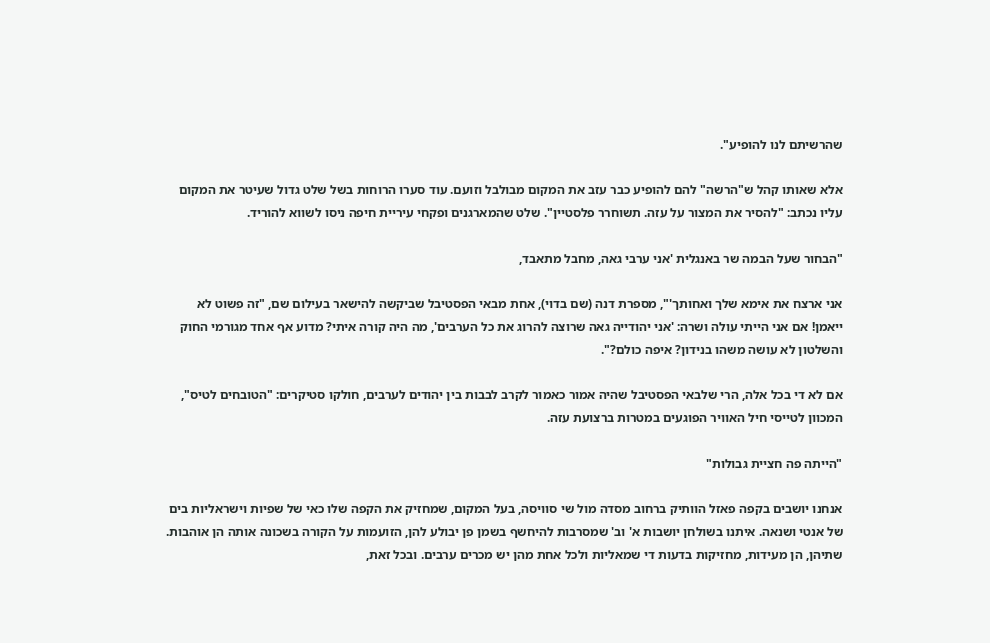שהרשיתם לנו להופיע".

אלא שאותו קהל ש"הרשה" להם להופיע כבר עזב את המקום מבולבל וזועם. עוד סערו הרוחות בשל שלט גדול שעיטר את המקום עליו נכתב: "להסיר את המצור על עזה. תשוחרר פלסטיין". שלט שהמארגנים ופקחי עיריית חיפה ניסו לשווא להוריד.

"הבחור שעל הבמה שר באנגלית 'אני ערבי גאה, מחבל מתאבד,

אני ארצח את אימא שלך ואחותך'", מספרת דנה (שם בדוי), אחת מבאי הפסטיבל שביקשה להישאר בעילום שם, "זה פשוט לא ייאמן! אם אני הייתי עולה ושרה: 'אני יהודייה גאה שרוצה להרוג את כל הערבים', מה היה קורה איתי? מדוע אף אחד מגורמי החוק והשלטון לא עושה משהו בנידון? איפה כולם?".

אם לא די בכל אלה, הרי שלבאי הפסטיבל שהיה אמור כאמור לקרב לבבות בין יהודים לערבים, חולקו סטיקרים: "הטובחים לטיס", המכוון לטייסי חיל האוויר הפוגעים במטרות ברצועת עזה.

"הייתה פה חציית גבולות"

אנחנו יושבים בקפה פאזל הוותיק ברחוב מסדה מול שי סוויסה, בעל המקום, שמחזיק את הקפה שלו כאי של שפיות וישראליות בים של אנטי ושנאה. איתנו בשולחן יושבות א' וב' שמסרבות להיחשף בשמן פן יבולע להן, הזועמות על הקורה בשכונה אותה הן אוהבות. שתיהן, הן מעידות, מחזיקות בדעות די שמאליות ולכל אחת מהן יש מכרים ערבים. ובכל זאת,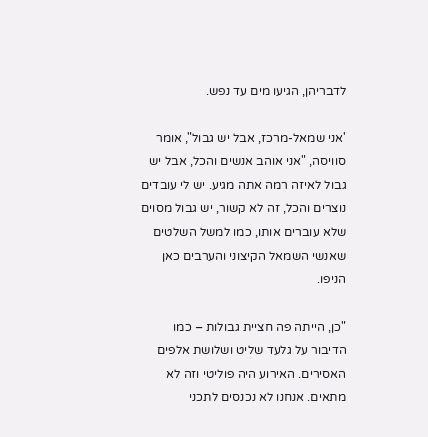לדבריהן, הגיעו מים עד נפש.

'אני שמאל-מרכז, אבל יש גבול", אומר סוויסה, "אני אוהב אנשים והכל, אבל יש גבול לאיזה רמה אתה מגיע. יש לי עובדים נוצרים והכל, זה לא קשור, יש גבול מסוים שלא עוברים אותו, כמו למשל השלטים שאנשי השמאל הקיצוני והערבים כאן הניפו.

"כן, הייתה פה חציית גבולות – כמו הדיבור על גלעד שליט ושלושת אלפים האסירים. האירוע היה פוליטי וזה לא מתאים. אנחנו לא נכנסים לתכני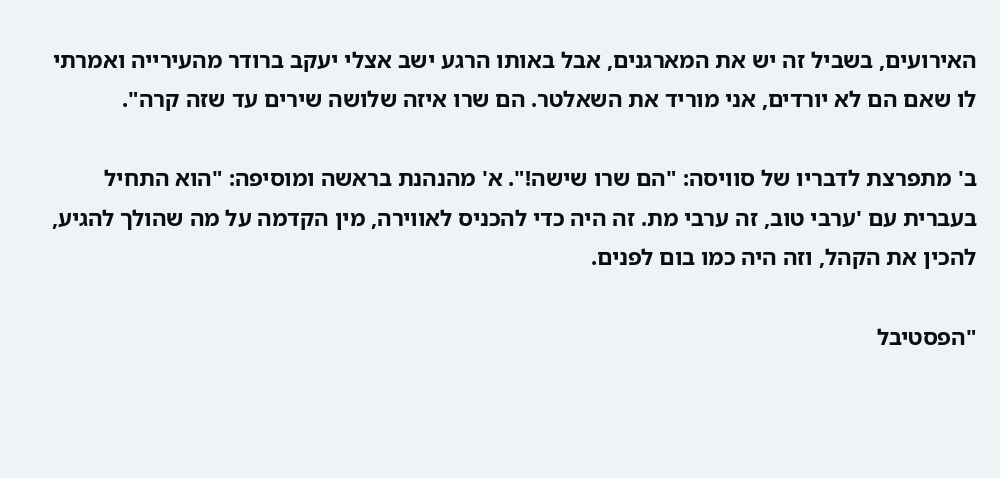האירועים, בשביל זה יש את המארגנים, אבל באותו הרגע ישב אצלי יעקב ברודר מהעירייה ואמרתי לו שאם הם לא יורדים, אני מוריד את השאלטר. הם שרו איזה שלושה שירים עד שזה קרה".

ב' מתפרצת לדבריו של סוויסה: "הם שרו שישה!". א' מהנהנת בראשה ומוסיפה: "הוא התחיל בעברית עם 'ערבי טוב, זה ערבי מת. זה היה כדי להכניס לאווירה, מין הקדמה על מה שהולך להגיע, להכין את הקהל, וזה היה כמו בום לפנים.

"הפסטיבל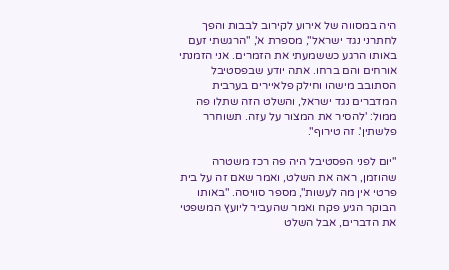היה במסווה של אירוע לקירוב לבבות והפך לחתרני נגד ישראל", מספרת א', "הרגשתי זעם באותו הרגע כששמעתי את הזמרים. אני הזמנתי אורחים והם ברחו. אתה יודע שבפסטיבל הסתובב מישהו וחילק פלאיירים בערבית המדברים נגד ישראל, והשלט הזה שתלו פה ממול: 'להסיר את המצור על עזה. תשוחרר פלשתין'. זה טירוף".

"יום לפני הפסטיבל היה פה רכז משטרה שהוזמן, ראה את השלט, ואמר שאם זה על בית פרטי אין מה לעשות", מספר סוויסה. "באותו הבוקר הגיע פקח ואמר שהעביר ליועץ המשפטי את הדברים, אבל השלט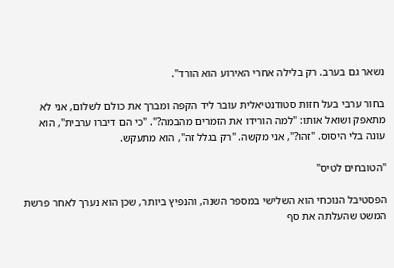נשאר גם בערב. רק בלילה אחרי האירוע הוא הורד".

בחור ערבי בעל חזות סטודנטיאלית עובר ליד הקפה ומברך את כולם לשלום, אני לא מתאפק ושואל אותו: "למה הורידו את הזמרים מהבמה?". "כי הם דיברו ערבית", הוא עונה בלי היסוס. "זהו?", אני מקשה. "רק בגלל זה", הוא מתעקש.

"הטובחים לטיס"

הפסטיבל הנוכחי הוא השלישי במספר השנה, והנפיץ ביותר, שכן הוא נערך לאחר פרשת המשט שהעלתה את סף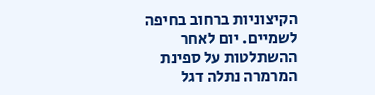הקיצוניות ברחוב בחיפה לשמיים. יום לאחר ההשתלטות על ספינת המרמרה נתלה דגל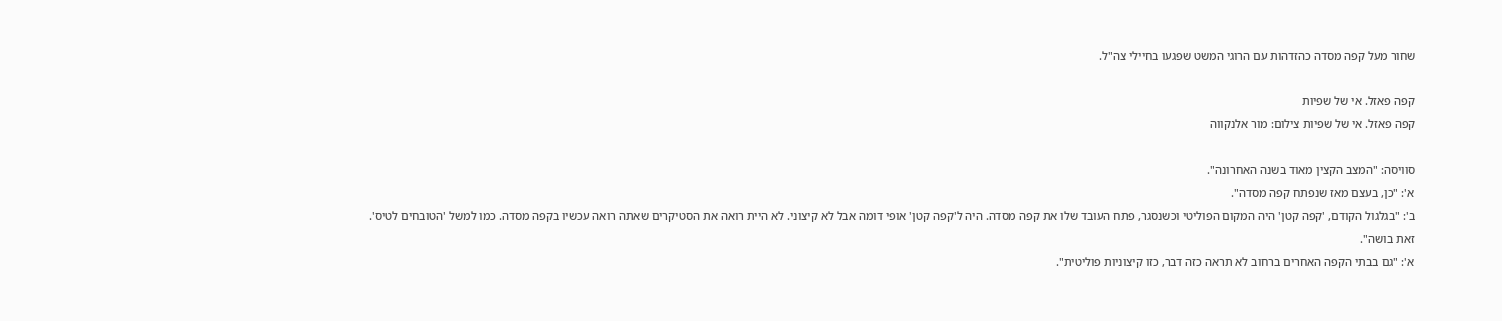שחור מעל קפה מסדה כהזדהות עם הרוגי המשט שפגעו בחיילי צה"ל.

קפה פאזל. אי של שפיות
קפה פאזל. אי של שפיות צילום: מור אלנקווה

סוויסה: "המצב הקצין מאוד בשנה האחרונה".
א': "כן, בעצם מאז שנפתח קפה מסדה".
ב': "בגלגול הקודם, 'קפה קטן' היה המקום הפוליטי וכשנסגר, פתח העובד שלו את קפה מסדה. היה ל'קפה קטן' אופי דומה אבל לא קיצוני. לא היית רואה את הסטיקרים שאתה רואה עכשיו בקפה מסדה. כמו למשל 'הטובחים לטיס'. זאת בושה".
א': "גם בבתי הקפה האחרים ברחוב לא תראה כזה דבר, כזו קיצוניות פוליטית".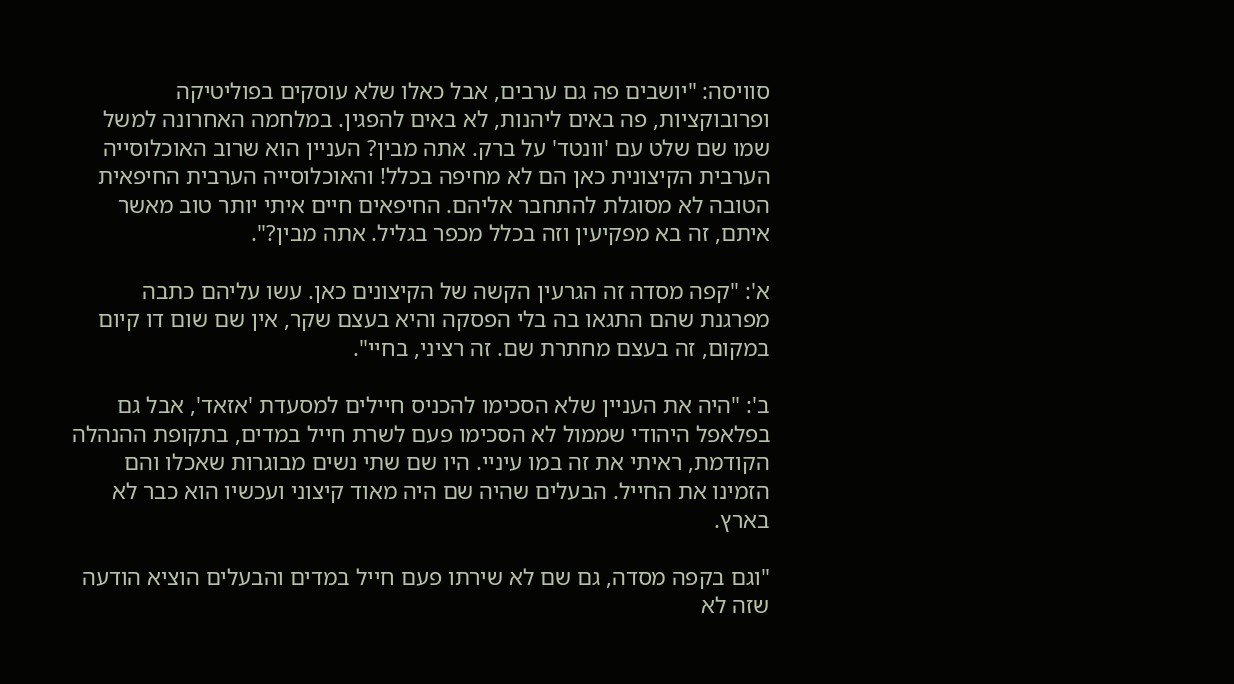סוויסה: "יושבים פה גם ערבים, אבל כאלו שלא עוסקים בפוליטיקה ופרובוקציות, פה באים ליהנות, לא באים להפגין. במלחמה האחרונה למשל שמו שם שלט עם 'וונטד' על ברק. אתה מבין? העניין הוא שרוב האוכלוסייה הערבית הקיצונית כאן הם לא מחיפה בכלל! והאוכלוסייה הערבית החיפאית הטובה לא מסוגלת להתחבר אליהם. החיפאים חיים איתי יותר טוב מאשר איתם, זה בא מפקיעין וזה בכלל מכפר בגליל. אתה מבין?".

א': "קפה מסדה זה הגרעין הקשה של הקיצונים כאן. עשו עליהם כתבה מפרגנת שהם התגאו בה בלי הפסקה והיא בעצם שקר, אין שם שום דו קיום במקום, זה בעצם מחתרת שם. זה רציני, בחיי".

ב': "היה את העניין שלא הסכימו להכניס חיילים למסעדת 'אזאד', אבל גם בפלאפל היהודי שממול לא הסכימו פעם לשרת חייל במדים, בתקופת ההנהלה הקודמת, ראיתי את זה במו עיניי. היו שם שתי נשים מבוגרות שאכלו והם הזמינו את החייל. הבעלים שהיה שם היה מאוד קיצוני ועכשיו הוא כבר לא בארץ.

"וגם בקפה מסדה, גם שם לא שירתו פעם חייל במדים והבעלים הוציא הודעה שזה לא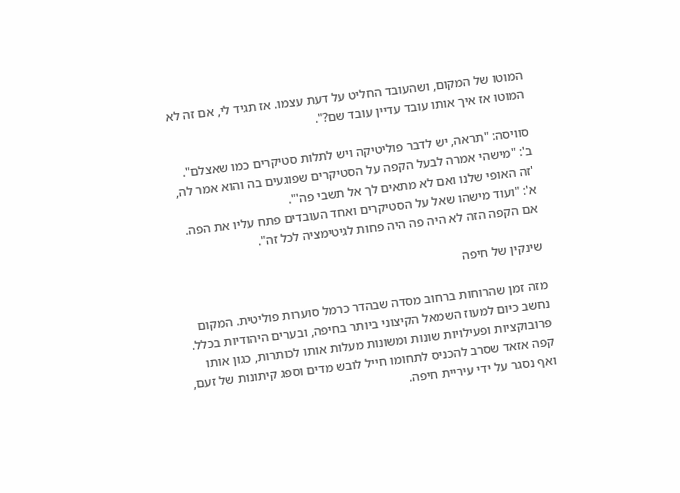המוטו של המקום, ושהעובד החליט על דעת עצמו. אז תגיד לי, אם זה לא המוטו אז איך אותו עובד עדיין עובד שם?".

סוויסה: "תראה, יש לדבר פוליטיקה ויש לתלות סטיקרים כמו שאצלם".
ב': "מישהי אמרה לבעל הקפה על הסטיקרים שפוגעים בה והוא אמר לה, 'זה האופי שלנו ואם לא מתאים לך אל תשבי פה'".
א': "ועוד מישהו שאל על הסטיקרים ואחד העובדים פתח עליו את הפה. אם הקפה הזה לא היה פה היה פחות לגיטימציה לכל זה".

שינקין של חיפה

מזה זמן שהרוחות ברחוב מסדה שבהדר כרמל סוערות פוליטית. המקום נחשב כיום למעוז השמאל הקיצוני ביותר בחיפה, ובערים היהודיות בכלל. פרובוקציות ופעילויות שונות ומשונות מעלות אותו לכותרות, כגון אותו קפה אזאד שסרב להכניס לתחומו חייל לובש מדים וספג קיתונות של זעם, ואף נסגר על ידי עיריית חיפה.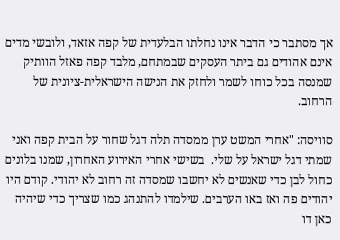אך מסתבר כי הדבר אינו נחלתו הבלעדית של קפה אזאד, ולובשי מדים אינם אהודים גם ביתר העסקים שבמתחם, מלבד קפה פאזל הוותיק שמנסה בכל כוחו לשמר ולחזק את הנישה הישראלית-ציונית של הרחוב.

סוויסה: "אחרי המשט ערן ממסדה תלה דגל שחור על הבית קפה ואני שמתי דגל ישראל על שלי.  בשישי אחרי האירוע האחרון, שמנו בלונים כחול לבן כדי שאנשים לא יחשבו שמסדה זה רחוב לא יהודי. קודם היו יהודים פה ואז באו הערבים. שילמדו להתנהג כמו שצריך כדי שיהיה כאן דו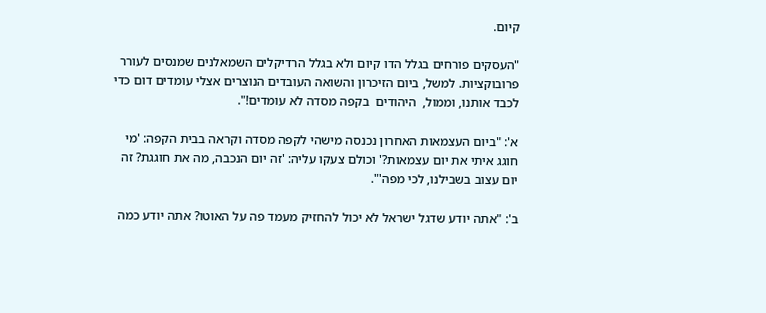קיום.

"העסקים פורחים בגלל הדו קיום ולא בגלל הרדיקלים השמאלנים שמנסים לעורר פרובוקציות. למשל, ביום הזיכרון והשואה העובדים הנוצרים אצלי עומדים דום כדי לכבד אותנו, וממול,  היהודים  בקפה מסדה לא עומדים!".

א': "ביום העצמאות האחרון נכנסה מישהי לקפה מסדה וקראה בבית הקפה: 'מי חוגג איתי את יום עצמאות?' וכולם צעקו עליה: 'זה יום הנכבה, מה את חוגגת? זה יום עצוב בשבילנו, לכי מפה'".

ב': "אתה יודע שדגל ישראל לא יכול להחזיק מעמד פה על האוטו? אתה יודע כמה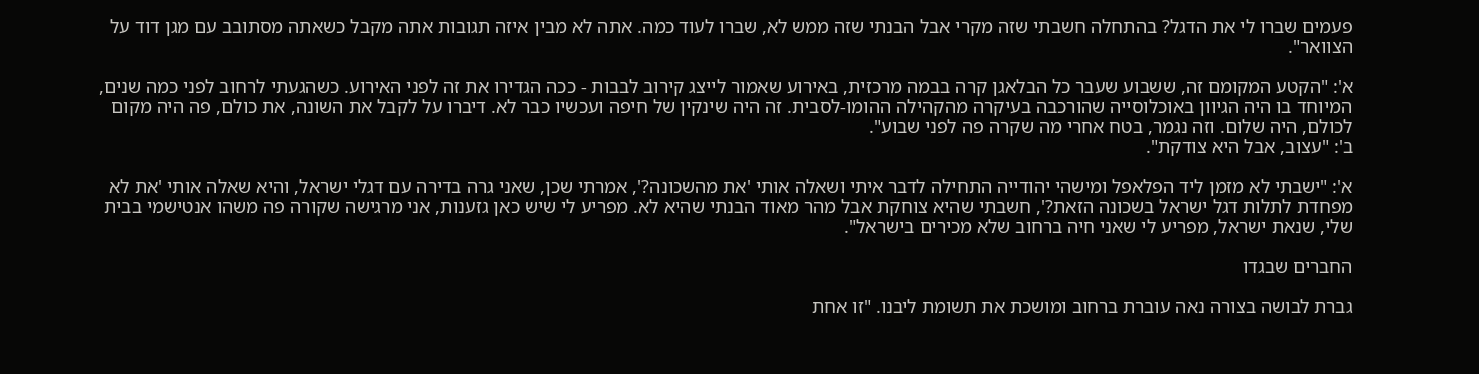פעמים שברו לי את הדגל? בהתחלה חשבתי שזה מקרי אבל הבנתי שזה ממש לא, שברו לעוד כמה. אתה לא מבין איזה תגובות אתה מקבל כשאתה מסתובב עם מגן דוד על הצוואר".

א': "הקטע המקומם זה, ששבוע שעבר כל הבלאגן קרה בבמה מרכזית, באירוע שאמור לייצג קירוב לבבות - ככה הגדירו את זה לפני האירוע. כשהגעתי לרחוב לפני כמה שנים, המיוחד בו היה הגיוון באוכלוסייה שהורכבה בעיקרה מהקהילה ההומו-לסבית. זה היה שינקין של חיפה ועכשיו כבר לא. דיברו על לקבל את השונה, את כולם, פה היה מקום לכולם, היה שלום. וזה נגמר, בטח אחרי מה שקרה פה לפני שבוע".
ב': "עצוב, אבל היא צודקת".

א': "ישבתי לא מזמן ליד הפלאפל ומישהי יהודייה התחילה לדבר איתי ושאלה אותי 'את מהשכונה?', אמרתי שכן, שאני גרה בדירה עם דגלי ישראל, והיא שאלה אותי 'את לא מפחדת לתלות דגל ישראל בשכונה הזאת?', חשבתי שהיא צוחקת אבל מהר מאוד הבנתי שהיא לא. מפריע לי שיש כאן גזענות, אני מרגישה שקורה פה משהו אנטישמי בבית שלי, שנאת ישראל, מפריע לי שאני חיה ברחוב שלא מכירים בישראל".

החברים שבגדו

גברת לבושה בצורה נאה עוברת ברחוב ומושכת את תשומת ליבנו. "זו אחת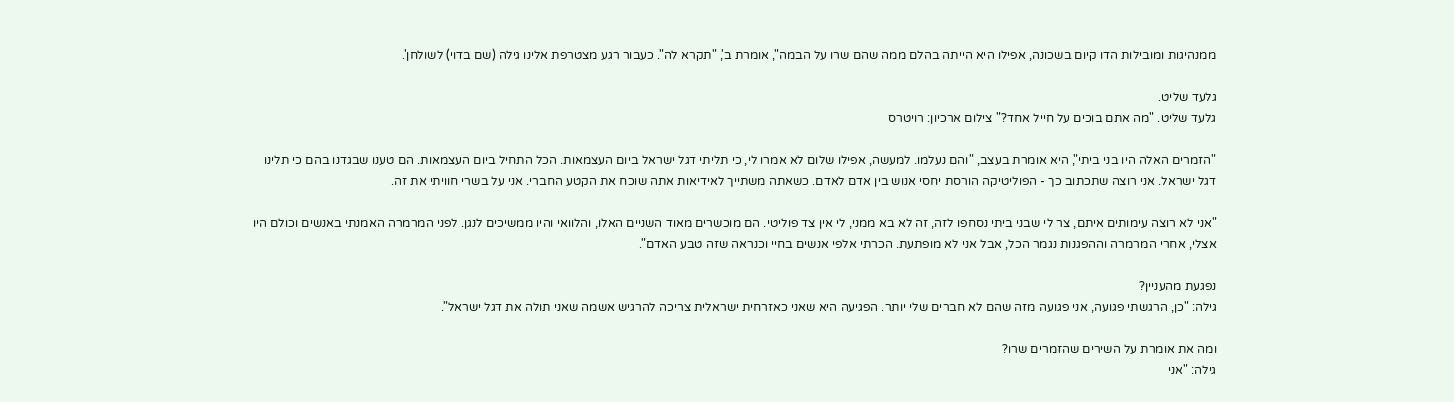ממנהיגות ומובילות הדו קיום בשכונה, אפילו היא הייתה בהלם ממה שהם שרו על הבמה", אומרת ב', "תקרא לה". כעבור רגע מצטרפת אלינו גילה (שם בדוי) לשולחן'.

גלעד שליט.
גלעד שליט. "מה אתם בוכים על חייל אחד?" צילום ארכיון: רויטרס

"הזמרים האלה היו בני ביתי", היא אומרת בעצב, "והם נעלמו. למעשה, אפילו שלום לא אמרו לי, כי תליתי דגל ישראל ביום העצמאות. הכל התחיל ביום העצמאות. הם טענו שבגדנו בהם כי תלינו דגל ישראל. אני רוצה שתכתוב כך - הפוליטיקה הורסת יחסי אנוש בין אדם לאדם. כשאתה משתייך לאידיאות אתה שוכח את הקטע החברי. אני על בשרי חוויתי את זה.

"אני לא רוצה עימותים איתם, צר לי שבני ביתי נסחפו לזה, זה לא בא ממני, לי אין צד פוליטי. הם מוכשרים מאוד השניים האלו, והלוואי והיו ממשיכים לנגן. לפני המרמרה האמנתי באנשים וכולם היו אצלי, אחרי המרמרה וההפגנות נגמר הכל, אבל אני לא מופתעת. הכרתי אלפי אנשים בחיי וכנראה שזה טבע האדם".

נפגעת מהעניין?
גילה: "כן, הרגשתי פגועה, אני פגועה מזה שהם לא חברים שלי יותר. הפגיעה היא שאני כאזרחית ישראלית צריכה להרגיש אשמה שאני תולה את דגל ישראל".

ומה את אומרת על השירים שהזמרים שרו?
גילה: "אני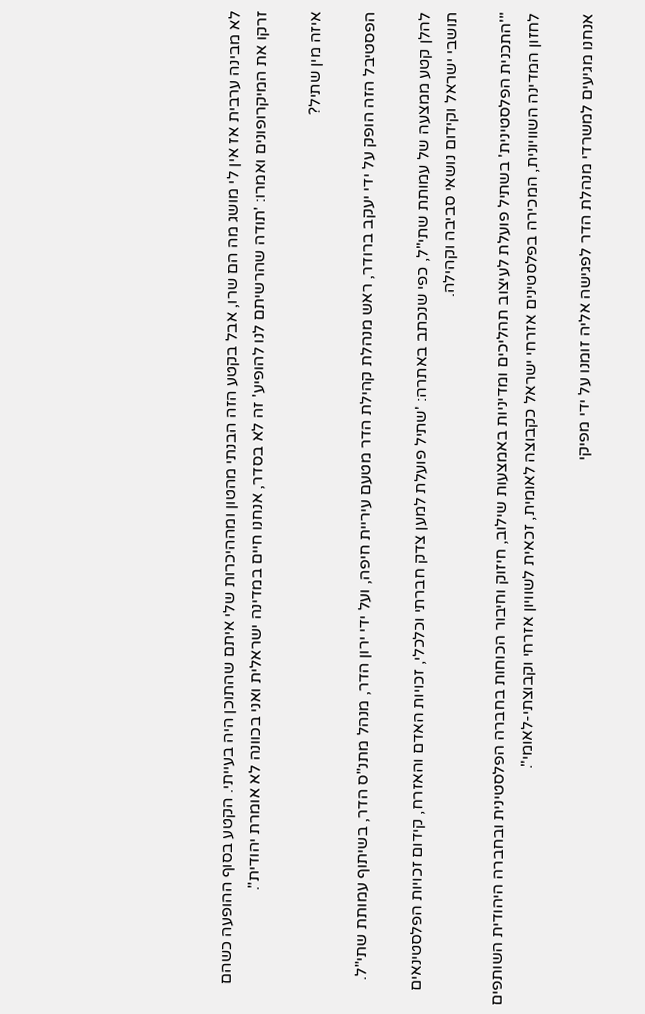לא מבינה ערבית אז אין לי מושג מה הם שרו, אבל בקטע הזה הבנתי מהטון ומההיכרות שלי איתם שהתוכן היה בעייתי. הקטע בסוף ההופעה כשהם זרקו את המיקרופונים ואמרו: 'תודה שהרשיתם לנו להופיע' זה לא בסדר, אנחנו חיים במדינה ישראלית ואני בכוונה לא אומרת יהודית".

איזה מין שתיל?

הפסטיבל הזה הופק על ידי יעקב ברודר, ראש מנהלת קהילת הדר מטעם עיריית חיפה, ועל ידי ירון הדר, מנהל מתנ"ס הדר, בשיתוף עמותת שתי"ל.

להלן קטע ממצעה של עמותת שתי"ל, כפי שנכתב באתרה: 'שתיל פועלת למען צדק חברתי וכלכלי, זכויות האדם והאזרח, קידום זכויות הפלסטינאים תושבי ישראל וקידום נושאי סביבה וקהילה.

"'התכנית הפלסטינית' בשתיל פועלת לעיצוב תהליכים ומדיניות באמצעות שילוב, חיזוק וחיבור הכוחות בחברה הפלסטינית ובחברה היהודית השותפים לחזון המדינה השוויונית, המכירה בפלסטינים אזרחי ישראל כקבוצה לאומית, זכאית לשוויון אזרחי וקבוצתי-לאומי".

אנחנו מגיעים למשרדי מנהלת הדר לפגישה אליה זומנו על ידי מפיקי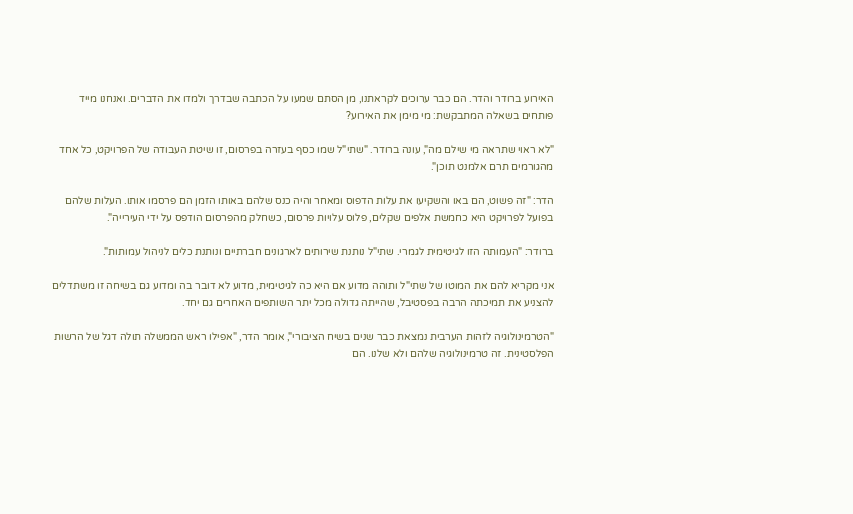האירוע ברודר והדר. הם כבר ערוכים לקראתנו, מן הסתם שמעו על הכתבה שבדרך ולמדו את הדברים. ואנחנו מייד פותחים בשאלה המתבקשת: מי מימן את האירוע?

"לא ראוי שתראה מי שילם מה", עונה ברודר. "שתי"ל שמו כסף בעזרה בפרסום, זו שיטת העבודה של הפרויקט, כל אחד מהגורמים תרם אלמנט תוכן".

הדר: "זה פשוט, הם באו והשקיעו את עלות הדפוס ומאחר והיה כנס שלהם באותו הזמן הם פרסמו אותו. העלות שלהם בפועל לפרויקט היא כחמשת אלפים שקלים, פלוס עלויות פרסום, כשחלק מהפרסום הודפס על ידי העירייה".

ברודר: "העמותה הזו לגיטימית לגמרי. שתי"ל נותנת שירותים לארגונים חברתיים ונותנת כלים לניהול עמותות".

אני מקריא להם את המוטו של שתי"ל ותוהה מדוע אם היא כה לגיטימית, מדוע לא דובר בה ומדוע גם בשיחה זו משתדלים להצניע את תמיכתה הרבה בפסטיבל, שהייתה גדולה מכל יתר השותפים האחרים גם יחד.

"הטרמינולוגיה לזהות הערבית נמצאת כבר שנים בשיח הציבורי", אומר הדר, "אפילו ראש הממשלה תולה דגל של הרשות הפלסטינית. זה טרמינולוגיה שלהם ולא שלנו. הם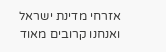אזרחי מדינת ישראל ואנחנו קרובים מאוד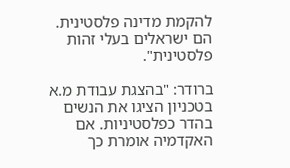להקמת מדינה פלסטינית. הם ישראלים בעלי זהות פלסטינית".

ברודר: "בהצגת עבודת מ.א בטכניון הציגו את הנשים בהדר כפלסטיניות. אם האקדמיה אומרת כך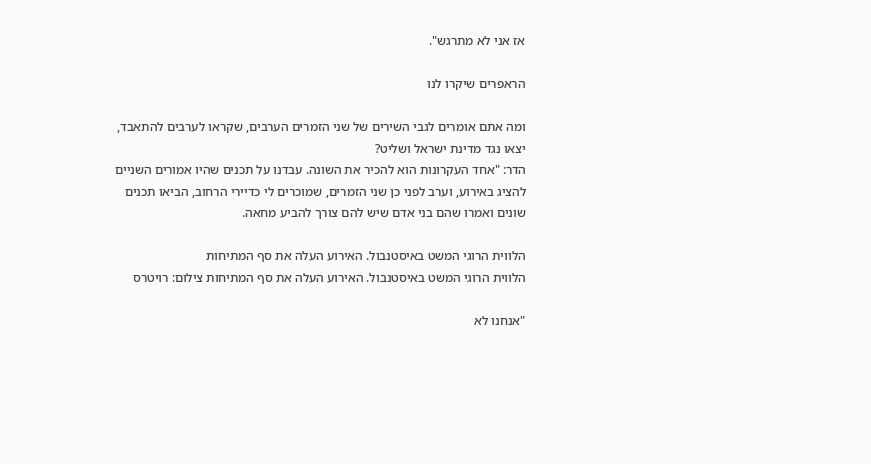אז אני לא מתרגש".

הראפרים שיקרו לנו

ומה אתם אומרים לגבי השירים של שני הזמרים הערבים, שקראו לערבים להתאבד, יצאו נגד מדינת ישראל ושליט?
הדר: "אחד העקרונות הוא להכיר את השונה. עבדנו על תכנים שהיו אמורים השניים להציג באירוע, וערב לפני כן שני הזמרים, שמוכרים לי כדיירי הרחוב, הביאו תכנים שונים ואמרו שהם בני אדם שיש להם צורך להביע מחאה.

הלווית הרוגי המשט באיסטנבול. האירוע העלה את סף המתיחות
הלווית הרוגי המשט באיסטנבול. האירוע העלה את סף המתיחות צילום: רויטרס

"אנחנו לא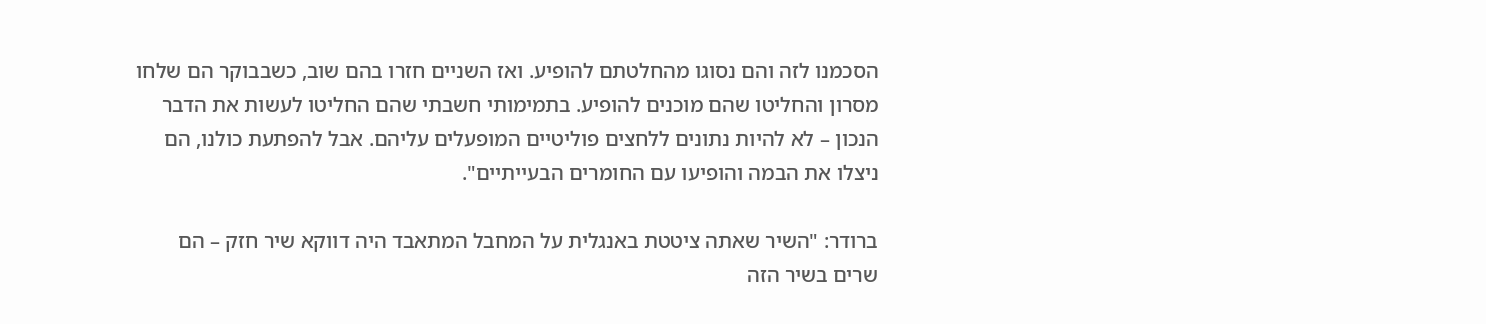הסכמנו לזה והם נסוגו מהחלטתם להופיע. ואז השניים חזרו בהם שוב, כשבבוקר הם שלחו מסרון והחליטו שהם מוכנים להופיע. בתמימותי חשבתי שהם החליטו לעשות את הדבר הנכון – לא להיות נתונים ללחצים פוליטיים המופעלים עליהם. אבל להפתעת כולנו, הם ניצלו את הבמה והופיעו עם החומרים הבעייתיים".

ברודר: "השיר שאתה ציטטת באנגלית על המחבל המתאבד היה דווקא שיר חזק – הם שרים בשיר הזה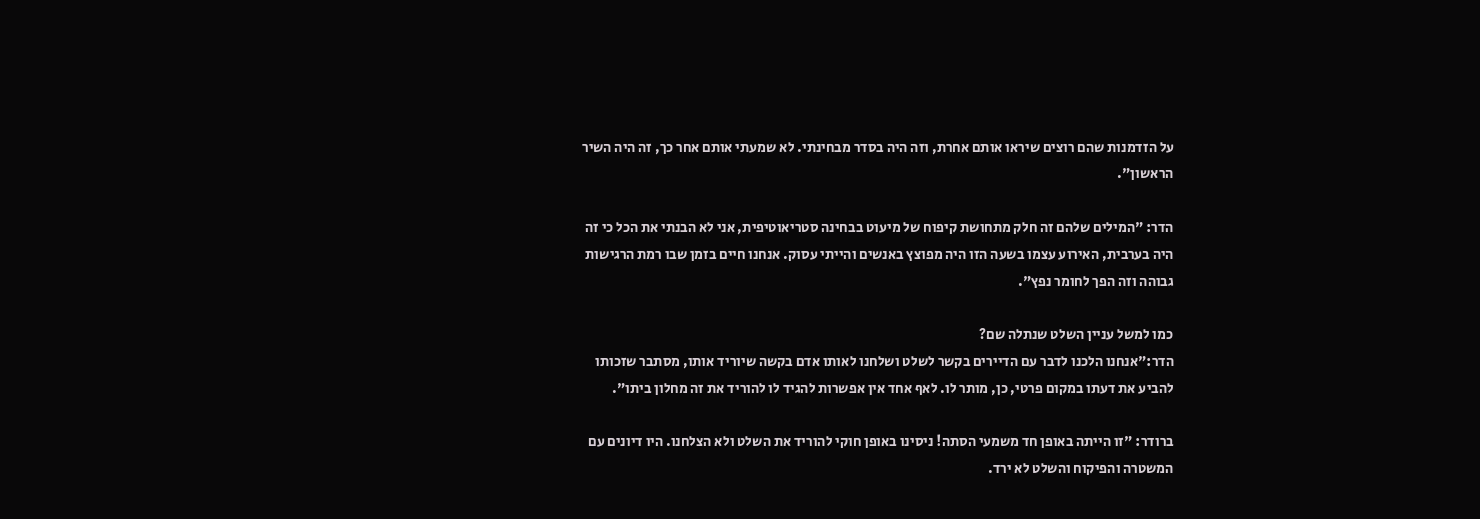על הזדמנות שהם רוצים שיראו אותם אחרת, וזה היה בסדר מבחינתי. לא שמעתי אותם אחר כך, זה היה השיר הראשון".

הדר: "המילים שלהם זה חלק מתחושת קיפוח של מיעוט בבחינה סטריאוטיפית, אני לא הבנתי את הכל כי זה היה בערבית, האירוע עצמו בשעה הזו היה מפוצץ באנשים והייתי עסוק. אנחנו חיים בזמן שבו רמת הרגישות גבוהה וזה הפך לחומר נפץ".

כמו למשל עניין השלט שנתלה שם?
הדר:"אנחנו הלכנו לדבר עם הדיירים בקשר לשלט ושלחנו לאותו אדם בקשה שיוריד אותו, מסתבר שזכותו להביע את דעתו במקום פרטי, כן, מותר לו. לאף אחד אין אפשרות להגיד לו להוריד את זה מחלון ביתו".

ברודר: "זו הייתה באופן חד משמעי הסתה! ניסינו באופן חוקי להוריד את השלט ולא הצלחנו. היו דיונים עם המשטרה והפיקוח והשלט לא ירד.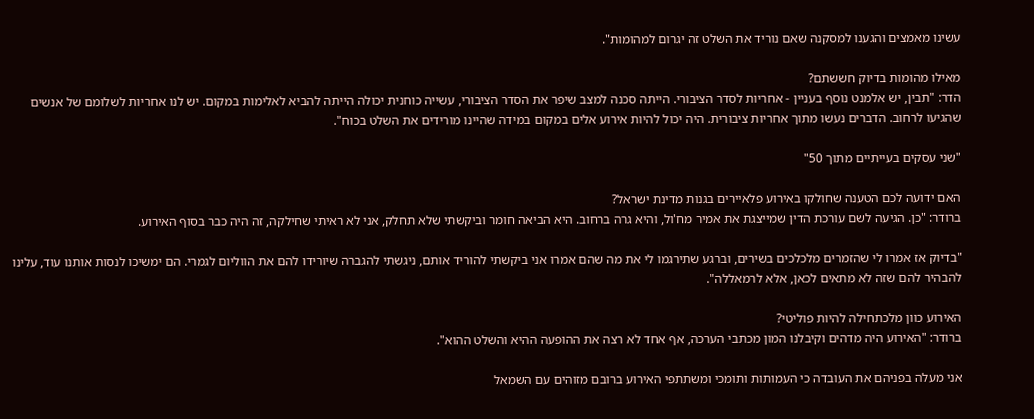עשינו מאמצים והגענו למסקנה שאם נוריד את השלט זה יגרום למהומות".

מאילו מהומות בדיוק חששתם?
הדר: "תבין, יש אלמנט נוסף בעניין - אחריות לסדר הציבורי. הייתה סכנה למצב שיפר את הסדר הציבורי, עשייה כוחנית יכולה הייתה להביא לאלימות במקום. יש לנו אחריות לשלומם של אנשים שהגיעו לרחוב. הדברים נעשו מתוך אחריות ציבורית. היה יכול להיות אירוע אלים במקום במידה שהיינו מורידים את השלט בכוח".

"שני עסקים בעייתיים מתוך 50"

האם ידועה לכם הטענה שחולקו באירוע פלאיירים בגנות מדינת ישראל?
ברודר: "כן. הגיעה לשם עורכת הדין שמייצגת את אמיר מח'ול, והיא גרה ברחוב. היא הביאה חומר וביקשתי שלא תחלק, אני לא ראיתי שחילקה, זה היה כבר בסוף האירוע.

"בדיוק אז אמרו לי שהזמרים מלכלכים בשירים, וברגע שתירגמו לי את מה שהם אמרו אני ביקשתי להוריד אותם, ניגשתי להגברה שיורידו להם את הווליום לגמרי. הם ימשיכו לנסות אותנו עוד, עלינו להבהיר להם שזה לא מתאים לכאן, אלא לרמאללה".

האירוע כוון מלכתחילה להיות פוליטי?
ברודר: "האירוע היה מדהים וקיבלנו המון מכתבי הערכה, אף אחד לא רצה את ההופעה ההיא והשלט ההוא".

אני מעלה בפניהם את העובדה כי העמותות ותומכי ומשתתפי האירוע ברובם מזוהים עם השמאל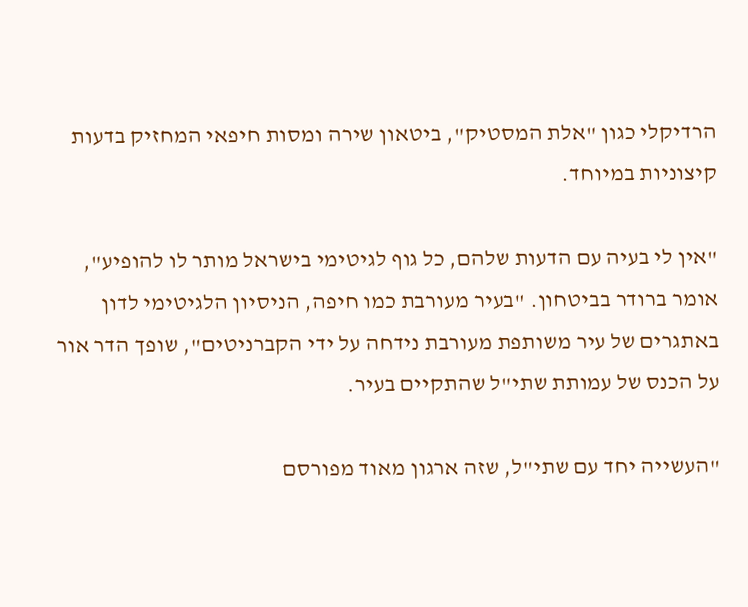הרדיקלי כגון "אלת המסטיק", ביטאון שירה ומסות חיפאי המחזיק בדעות קיצוניות במיוחד.

"אין לי בעיה עם הדעות שלהם, כל גוף לגיטימי בישראל מותר לו להופיע", אומר ברודר בביטחון. "בעיר מעורבת כמו חיפה, הניסיון הלגיטימי לדון באתגרים של עיר משותפת מעורבת נידחה על ידי הקברניטים", שופך הדר אור על הכנס של עמותת שתי"ל שהתקיים בעיר.

"העשייה יחד עם שתי"ל, שזה ארגון מאוד מפורסם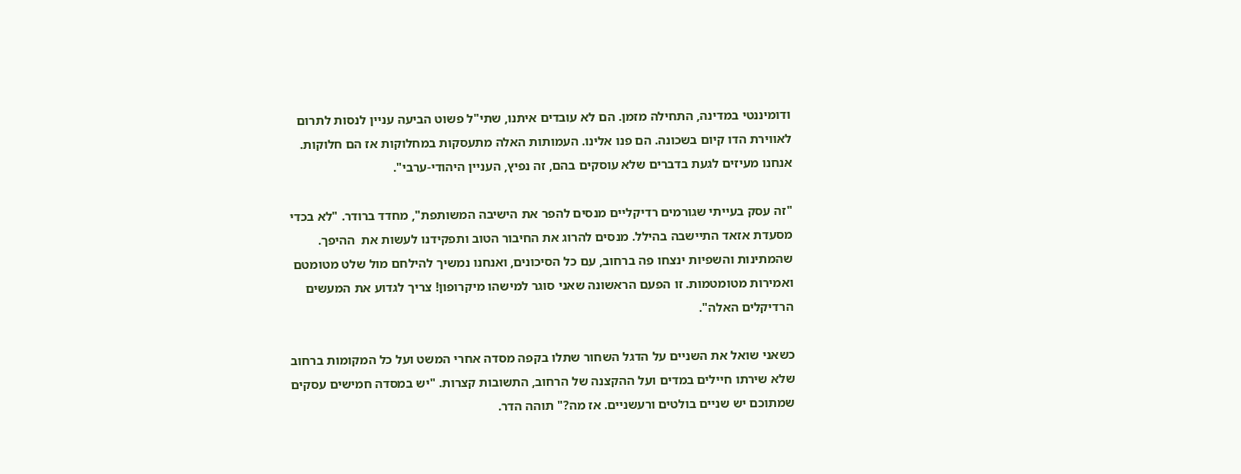ודומיננטי במדינה, התחילה מזמן. הם לא עובדים איתנו, שתי"ל פשוט הביעה עניין לנסות לתרום לאווירת הדו קיום בשכונה. הם פנו אלינו. העמותות האלה מתעסקות במחלוקות אז הם חלוקות. אנחנו מעיזים לגעת בדברים שלא עוסקים בהם, זה נפיץ, העניין היהודי-ערבי".

"זה עסק בעייתי שגורמים רדיקליים מנסים להפר את הישיבה המשותפת", מחדד ברודר. "לא בכדי מסעדת אזאד התיישבה בהילל. מנסים להרוג את החיבור הטוב ותפקידנו לעשות את  ההיפך. שהמתינות והשפיות ינצחו פה ברחוב, עם כל הסיכונים, ואנחנו נמשיך להילחם מול שלט מטומטם ואמירות מטומטמות. זו הפעם הראשונה שאני סוגר למישהו מיקרופון! צריך לגדוע את המעשים הרדיקלים האלה".

כשאני שואל את השניים על הדגל השחור שתלו בקפה מסדה אחרי המשט ועל כל המקומות ברחוב שלא שירתו חיילים במדים ועל ההקצנה של הרחוב, התשובות קצרות. "יש במסדה חמישים עסקים שמתוכם יש שניים בולטים ורעשניים. אז מה?" תוהה הדר.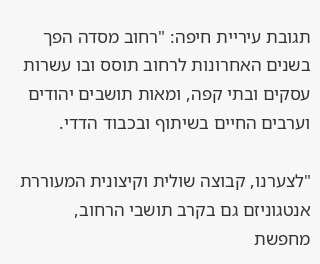תגובת עיריית חיפה: "רחוב מסדה הפך בשנים האחרונות לרחוב תוסס ובו עשרות עסקים ובתי קפה, ומאות תושבים יהודים וערבים החיים בשיתוף ובכבוד הדדי.

"לצערנו, קבוצה שולית וקיצונית המעוררת אנטגוניזם גם בקרב תושבי הרחוב, מחפשת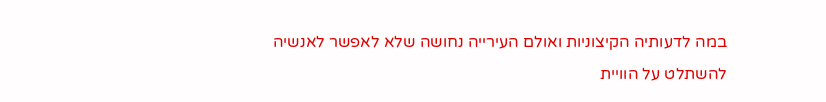במה לדעותיה הקיצוניות ואולם העירייה נחושה שלא לאפשר לאנשיה להשתלט על הוויית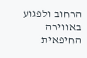הרחוב ולפגוע באווירה החיפאית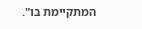המתקיימת בו".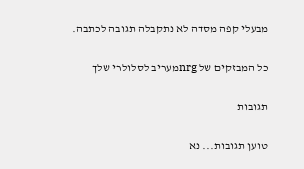מבעלי קפה מסדה לא נתקבלה תגובה לכתבה.

כל המבזקים של nrgמעריב לסלולרי שלך

תגובות

טוען תגובות... נא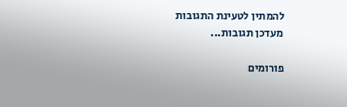להמתין לטעינת התגובות
מעדכן תגובות...

פורומים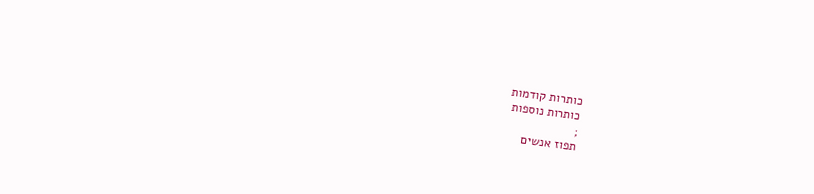כותרות קודמות
כותרות נוספות
;
תפוז אנשים